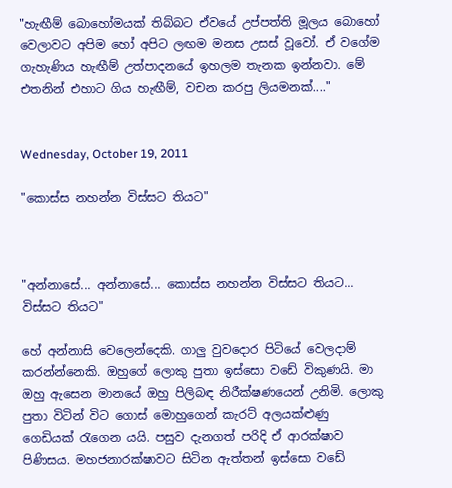"හැඟීම් බොහෝමයක් තිබ්බට ඒවයේ උප්පත්ති මූලය බොහෝ වෙලාවට අපිම හෝ අපිට ලඟම මනස උසස් වූවෝ. ඒ වගේම ගැහැණිය හැඟීම් උත්පාදනයේ ඉහලම තැනක ඉන්නවා. මේ එතනින් එහාට ගිය හැඟීම්, වචන කරපු ලියමනක්...."


Wednesday, October 19, 2011

"කොස්ස නහන්න විස්සට තියට"



"අන්නාසේ... අන්නාසේ... කොස්ස නහන්න විස්සට තියට... විස්සට තියට"

හේ අන්නාසි වෙලෙන්දෙකි. ගාලු වුවදොර පිටියේ වෙලදාම් කරන්න්නෙකි. ඔහුගේ ලොකු පුතා ඉස්සො වඩේ විකුණයි. මා ඔහු ඇසෙන මානයේ ඔහු පිලිබඳ නිරීක්ෂණයෙන් උනිමි. ලොකු පුතා විටින් විට ගොස් මොහුගෙන් කැරට් අලයක්ළුණු ගෙඩියක් රැගෙන යයි. පසුව දැනගත් පරිදි ඒ ආරක්ෂාව පිණිසය. මහජනාරක්ෂාවට සිටින ඇත්තන් ඉස්සො වඩේ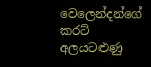වෙලෙන්දන්ගේ කරට් අලයටළුණු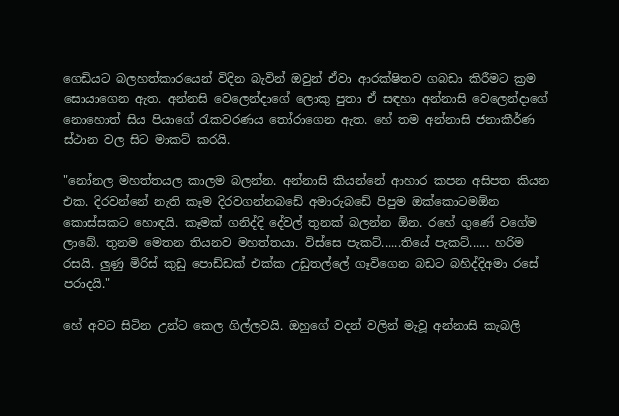ගෙඩියට බලහත්කාරයෙන් විදින බැවින් ඔවුන් ඒවා ආරක්ෂිතව ගබඩා කිරීමට ක්‍රම සොයාගෙන ඇත. අන්නසි වෙලෙන්දාගේ ලොකු පුතා ඒ සඳහා අන්නාසි වෙලෙන්දාගේ නොහොත් සිය පියාගේ රැකවරණය තෝරාගෙන ඇත. හේ තම අන්නාසි ජනාකීර්ණ ස්ථාන වල සිට මාකට් කරයි.

"නෝනල මහත්තයල කාලම බලන්න. අන්නාසි කියන්නේ ආහාර කපන අසිපත කියන එක. දිරවන්නේ නැති කෑම දිරවගන්නබඩේ අමාරුබඩේ පිපුම ඔක්කොටමඕන කොස්සකට හොඳයි. කෑමක් ගනිද්දි දේවල් තුනක් බලන්න ඕන. රහේ ගුණේ වගේම ලාබේ. තුනම මෙතන තියනව මහත්තයා. විස්සෙ පැකට්......තියේ පැකට්...... හරිම රසයි. ලුණු මිරිස් කුඩු පොඩ්ඩක් එක්ක උඩුතල්ලේ ගෑවිගෙන බඩට බහිද්දිඅමා රසේ පරාදයි."

හේ අවට සිටින උන්ට කෙල ගිල්ලවයි. ඔහුගේ වදන් වලින් මැවූ අන්නාසි කැබලි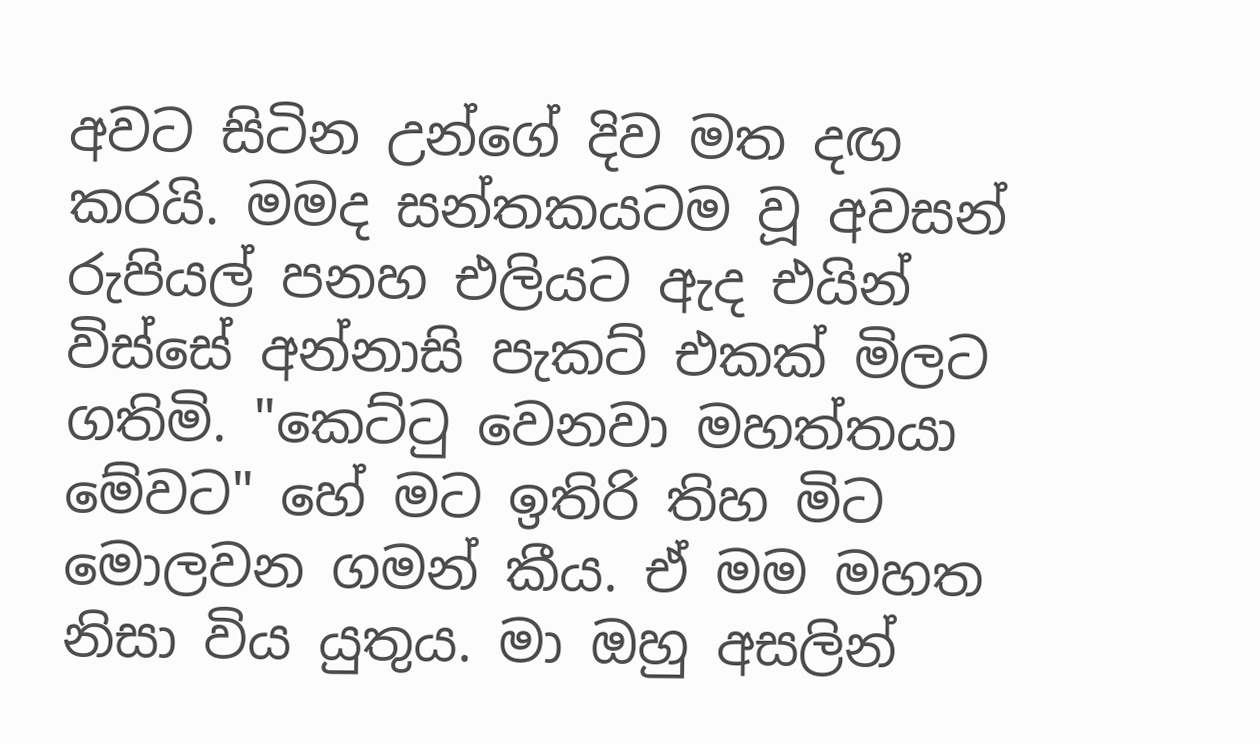අවට සිටින උන්ගේ දිව මත දඟ කරයි. මමද සන්තකයටම වූ අවසන් රුපියල් පනහ එලියට ඇද එයින් විස්සේ අන්නාසි පැකට් එකක් මිලට ගතිමි. "කෙට්ටු වෙනවා මහත්තයා මේවට" හේ මට ඉතිරි තිහ මිට මොලවන ගමන් කීය. ඒ මම මහත නිසා විය යුතුය. මා ඔහු අසලින්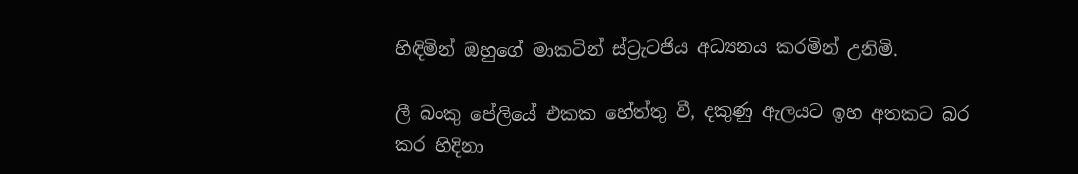හිඳිමින් ඔහුගේ මාකටින් ස්ට්‍රැටජිය අධ්‍යනය කරමින් උනිමි.

ලී බංකු පේලියේ එකක හේත්තු වී, දකුණු ඇලයට ඉහ අතකට බර කර හිදිනා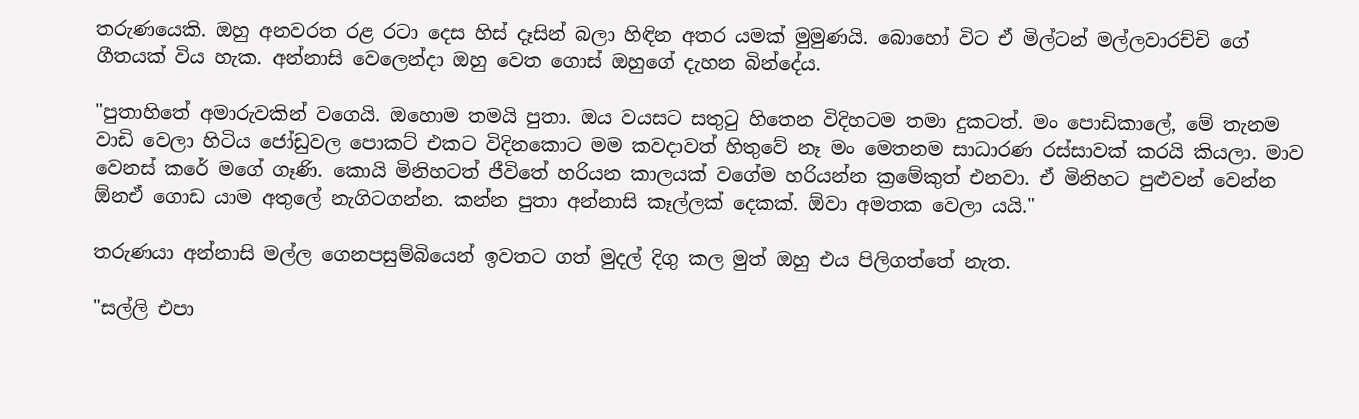තරුණයෙකි. ඔහු අනවරත රළ රටා දෙස හිස් දෑසින් බලා හිඳින අතර යමක් මුමුණයි. බොහෝ විට ඒ මිල්ටන් මල්ලවාරච්චි ගේ ගීතයක් විය හැක. අන්නාසි වෙලෙන්දා ඔහු වෙත ගොස් ඔහුගේ දැහන බින්දේය.

"පුතාහිතේ අමාරුවකින් වගෙයි. ඔහොම තමයි පුතා. ඔය වයසට සතුටු හිතෙන විදිහටම තමා දුකටත්. මං පොඩිකාලේ, මේ තැනම වාඩි වෙලා හිටිය ජෝඩුවල පොකට් එකට විදිනකොට මම කවදාවත් හිතුවේ නෑ මං මෙතනම සාධාරණ රස්සාවක් කරයි කියලා. මාව වෙනස් කරේ මගේ ගෑණි. කොයි මිනිහටත් ජීවිතේ හරියන කාලයක් වගේම හරියන්න ක්‍රමේකුත් එනවා. ඒ මිනිහට පුළුවන් වෙන්න ඕනඒ ගොඩ යාම අතුලේ නැගිටගන්න. කන්න පුතා අන්නාසි කෑල්ලක් දෙකක්. ඕවා අමතක වෙලා යයි."

තරුණයා අන්නාසි මල්ල ගෙනපසුම්බියෙන් ඉවතට ගත් මුදල් දිගු කල මුත් ඔහු එය පිලිගත්තේ නැත.

"සල්ලි එපා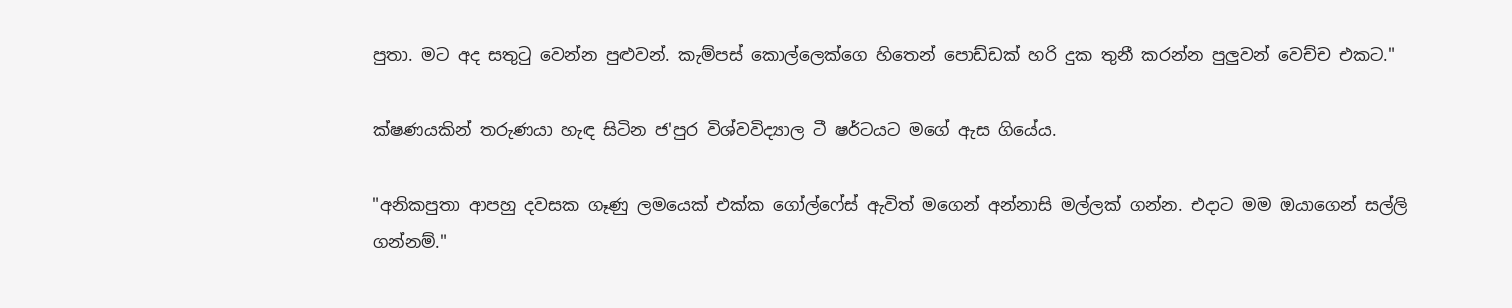පුතා. මට අද සතුටු වෙන්න පුළුවන්. කැම්පස් කොල්ලෙක්ගෙ හිතෙන් පොඩ්ඩක් හරි දුක තුනී කරන්න පුලුවන් වෙච්ච එකට."

ක්ෂණයකින් තරුණයා හැඳ සිටින ජ'පුර විශ්වවිද්‍යාල ටී ෂර්ටයට මගේ ඇස ගියේය.

"අනිකපුතා ආපහු දවසක ගෑණු ලමයෙක් එක්ක ගෝල්ෆේස් ඇවිත් මගෙන් අන්නාසි මල්ලක් ගන්න. එදාට මම ඔයාගෙන් සල්ලි ගන්නම්."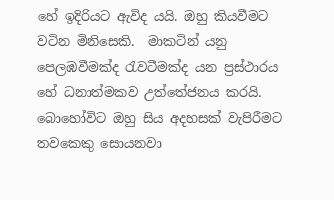හේ ඉදිරියට ඇවිද යයි. ඔහු කියවීමට වටින මිනිසෙකි.  මාකටින් යනු පෙලඹවීමක්ද රැවටීමක්ද යන ප්‍රස්ථාරය හේ ධනාත්මකව උත්තේජනය කරයි. බොහෝවිට ඔහු සිය අදහසක් වැපිරීමට තවකෙකු සොයනවා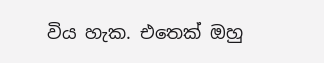විය හැක. එතෙක් ඔහු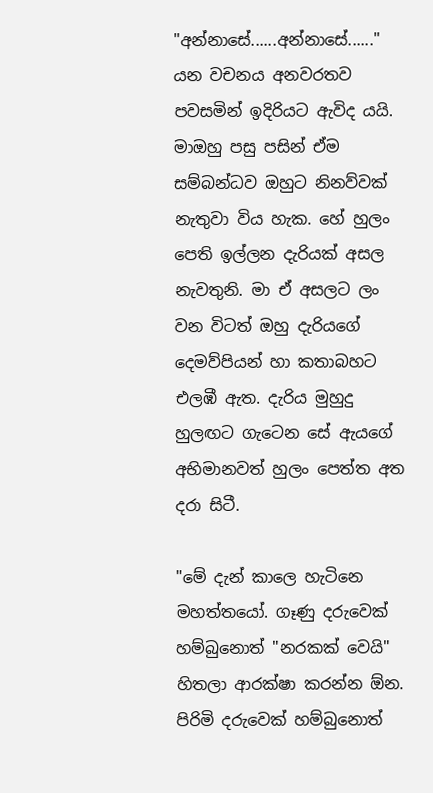"අන්නාසේ......අන්නාසේ......" යන වචනය අනවරතව පවසමින් ඉදිරියට ඇවිද යයි. මාඔහු පසු පසින් ඒම සම්බන්ධව ඔහුට නිනව්වක් නැතුවා විය හැක. හේ හුලං පෙති ඉල්ලන දැරියක් අසල නැවතුනි. මා ඒ අසලට ලං වන විටත් ඔහු දැරියගේ දෙමව්පියන් හා කතාබහට එලඹී ඇත. දැරිය මුහුදු හුලඟට ගැටෙන සේ ඇයගේ අභිමානවත් හුලං පෙත්ත අත දරා සිටී.

"මේ දැන් කාලෙ හැටිනෙ මහත්තයෝ. ගෑණු දරුවෙක් හම්බුනොත් "නරකක් වෙයි" හිතලා ආරක්ෂා කරන්න ඕන. පිරිමි දරුවෙක් හම්බුනොත්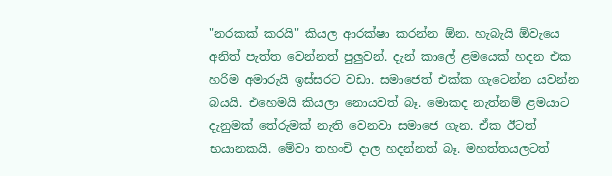"නරකක් කරයි" කියල ආරක්ෂා කරන්න ඕන. හැබැයි ඕවැයෙ අනිත් පැත්ත වෙන්නත් පුලුවන්. දැන් කාලේ ළමයෙක් හදන එක හරිම අමාරුයි ඉස්සරට වඩා. සමාජෙත් එක්ක ගැටෙන්න යවන්න බයයි. එහෙමයි කියලා නොයවත් බෑ. මොකද නැත්නම් ළමයාට දැනුමක් තේරුමක් නැති වෙනවා සමාජෙ ගැන. ඒක ඊටත් භයානකයි. මේවා තහංචි දාල හදන්නත් බෑ. මහත්තයලටත්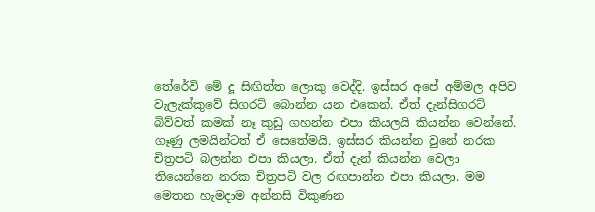තේරේවි මේ දූ සිඟිත්ත ලොකු වෙද්දි. ඉස්සර අපේ අම්මල අපිව වැලැක්කුවේ සිගරට් බොන්න යන එකෙන්. ඒත් දැන්සිගරට් බිව්වත් කමක් නෑ කුඩු ගහන්න එපා කියලයි කියන්න වෙන්නේ. ගෑණු ලමයින්ටත් ඒ සෙතේමයි. ඉස්සර කියන්න වුනේ නරක චිත්‍රපටි බලන්න එපා කියලා. ඒත් දැන් කියන්න වෙලා තියෙන්නෙ නරක චිත්‍රපටි වල රඟපාන්න එපා කියලා. මම මෙතන හැමදාම අන්නසි විකුණන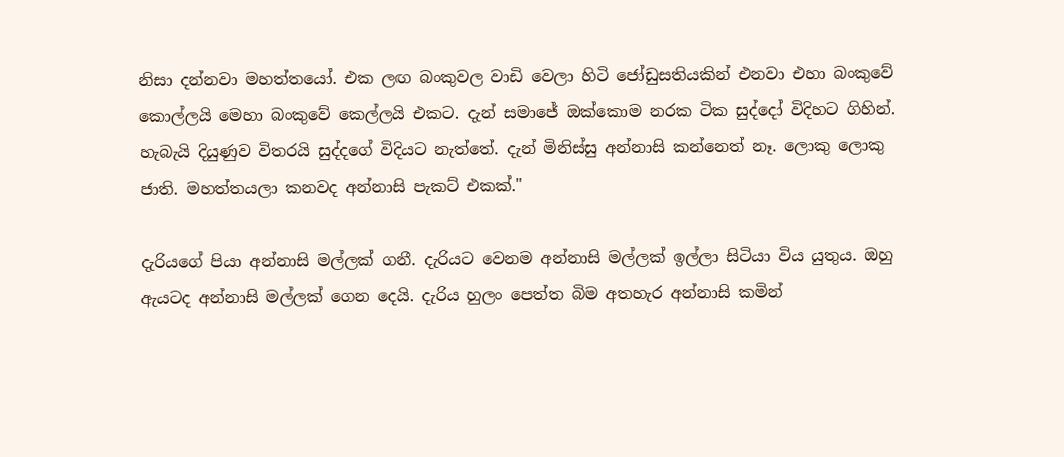නිසා දන්නවා මහත්තයෝ. එක ලඟ බංකුවල වාඩි වෙලා හිටි ජෝඩුසතියකින් එනවා එහා බංකුවේ කොල්ලයි මෙහා බංකුවේ කෙල්ලයි එකට. දැන් සමාජේ ඔක්කොම නරක ටික සුද්දෝ විදිහට ගිහින්. හැබැයි දියුණුව විතරයි සුද්දගේ විදියට නැත්තේ. දැන් මිනිස්සු අන්නාසි කන්නෙත් නෑ. ලොකු ලොකු ජාති. මහත්තයලා කනවද අන්නාසි පැකට් එකක්."

දැරියගේ පියා අන්නාසි මල්ලක් ගනී. දැරියට වෙනම අන්නාසි මල්ලක් ඉල්ලා සිටියා විය යුතුය. ඔහු ඇයටද අන්නාසි මල්ලක් ගෙන දෙයි. දැරිය හුලං පෙත්ත බිම අතහැර අන්නාසි කමින්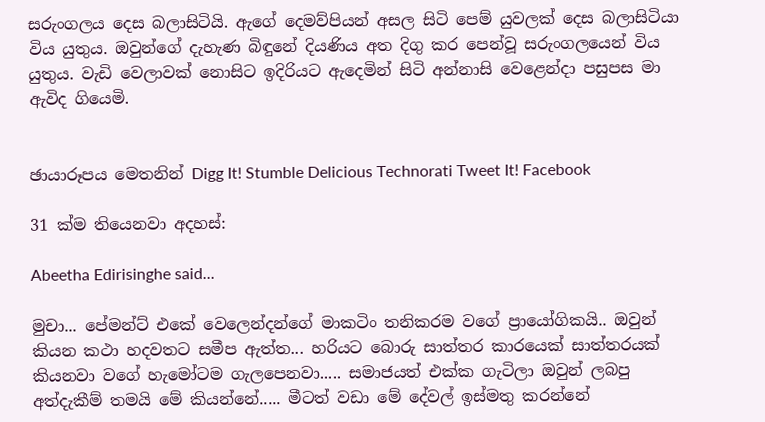සරුංගලය දෙස බලාසිටියි. ඇගේ දෙමව්පියන් අසල සිටි පෙම් යුවලක් දෙස බලාසිටියා විය යුතුය. ඔවුන්ගේ දැහැණ බිඳුනේ දියණිය අත දිගු කර පෙන්වූ සරුංගලයෙන් විය යුතුය. වැඩි වෙලාවක් නොසිට ඉදිරියට ඇදෙමින් සිටි අන්නාසි වෙළෙන්දා පසුපස මා ඇවිද ගියෙමි.


ඡායාරූපය මෙතනින් Digg It! Stumble Delicious Technorati Tweet It! Facebook

31 ක්ම තියෙනවා අදහස්:

Abeetha Edirisinghe said...

මුචා... පේමන්ට් එකේ වෙලෙන්දන්ගේ මාකටිං තනිකරම වගේ ප්‍රායෝගිකයි.. ඔවුන් කියන කථා හදවතට සමීප ඇත්ත... හරියට බොරු සාත්තර කාරයෙක් සාත්තරයක් කියනවා වගේ හැමෝටම ගැලපෙනවා..... සමාජයත් එක්ක ගැටිලා ඔවුන් ලබපු අත්දැකීම් තමයි මේ කියන්නේ..... මීටත් වඩා මේ දේවල් ඉස්මතු කරන්නේ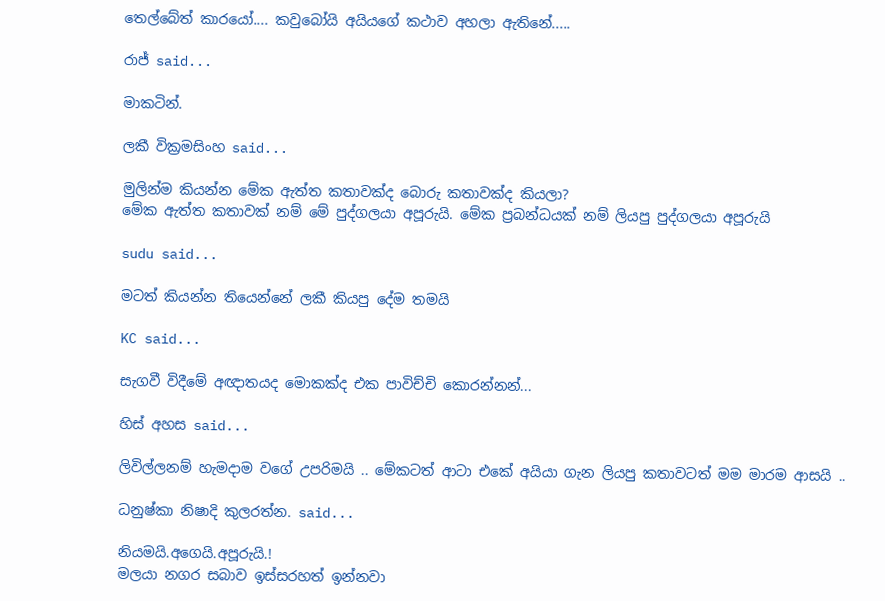තෙල්බේත් කාරයෝ.... කවුබෝයි අයියගේ කථාව අහලා ඇතිනේ.....

රාජ් said...

මාකටින්.

ලකී වික්‍රමසිංහ said...

මුලින්ම කියන්න මේක ඇත්ත කතාවක්ද බොරු කතාවක්ද කියලා?
මේක ඇත්ත කතාවක් නම් මේ පුද්ගලයා අපූරුයි. මේක ප්‍රබන්ධයක් නම් ලියපු පුද්ගලයා අපූරුයි

sudu said...

මටත් කියන්න තියෙන්නේ ලකී කියපු දේම තමයි

KC said...

සැගවී විදීමේ අඥාතයද මොකක්ද එක පාවිච්චි කොරන්නන්...

හිස් අහස said...

ලිවිල්ලනම් හැමදාම වගේ උපරිමයි .. මේකටත් ආටා එකේ අයියා ගැන ලියපු කතාවටත් මම මාරම ආසයි ..

ධනුෂ්කා නිෂාදි කුලරත්න. said...

නියමයි.අගෙයි.අපූරුයි.!
මලයා නගර සබාව ඉස්සරහත් ඉන්නවා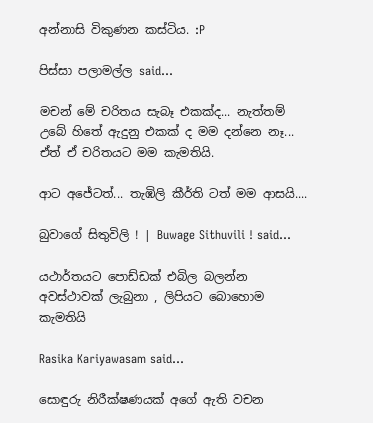අන්නාසි විකුණන කස්ටිය. :P

පිස්සා පලාමල්ල said...

මචන් මේ චරිතය සැබෑ එකක්ද... නැත්තම් උබේ හිතේ ඇදුනු එකක් ද මම දන්නෙ නෑ... ඒත් ඒ චරිතයට මම කැමතියි.

ආට අජේටත්... තැඹිලි කීර්ති ටත් මම ආසයි....

බුවාගේ සිතුවිලි ! | Buwage Sithuvili ! said...

යථාර්තයට පොඩ්ඩක් එබිල බලන්න අවස්ථාවක් ලැබුනා , ලිපියට බොහොම කැමතියි

Rasika Kariyawasam said...

සොඳුරු නිරීක්ෂණයක් අගේ ඇති වචන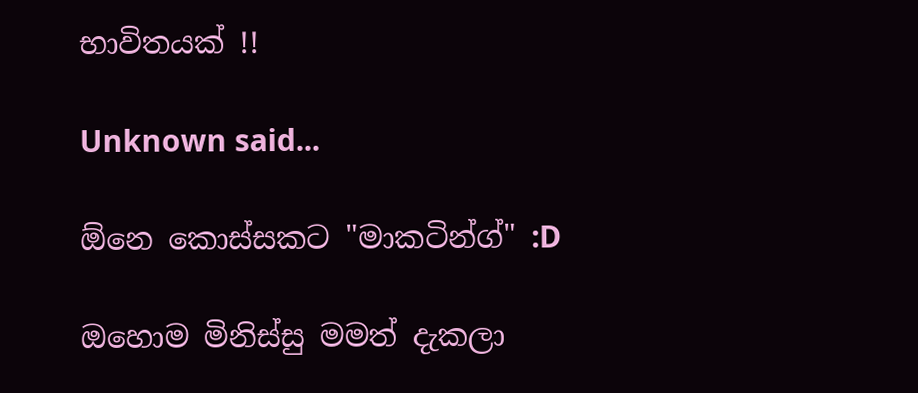භාවිතයක් !!

Unknown said...

ඕනෙ කොස්සකට "මාකටින්ග්" :D

ඔහොම මිනිස්සු මමත් දැකලා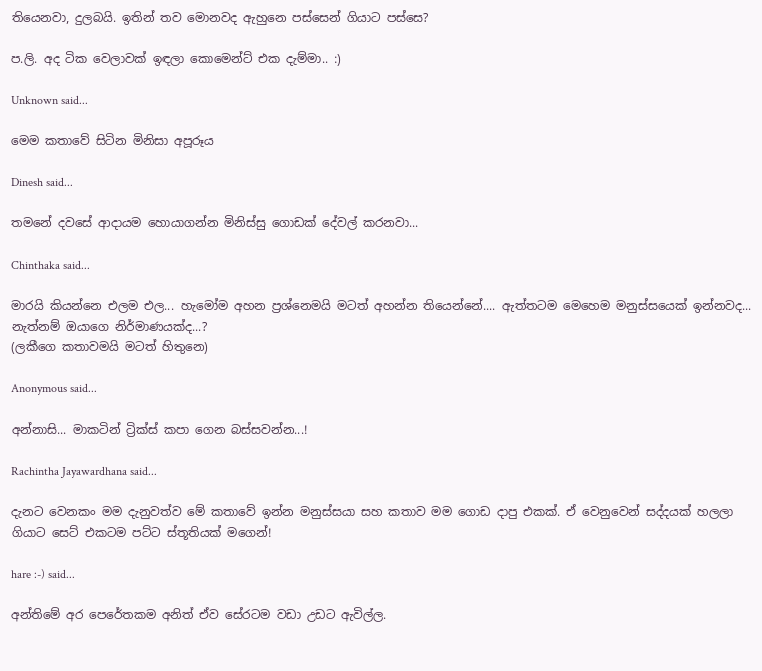තියෙනවා, දුලබයි. ඉතින් තව මොනවද ඇහුනෙ පස්සෙන් ගියාට පස්සෙ?

ප.ලි. අද ටික වෙලාවක් ඉඳලා කොමෙන්ට් එක දැම්මා.. :)

Unknown said...

මෙම කතාවේ සිටින මිනිසා අපූරූය

Dinesh said...

තමනේ දවසේ ආදායම හොයාගන්න මිනිස්සු ගොඩක් දේවල් කරනවා...

Chinthaka said...

මාරයි කියන්නෙ එලම එල... හැමෝම අහන ප්‍රශ්නෙමයි මටත් අහන්න තියෙන්නේ.... ඇත්තටම මෙහෙම මනුස්සයෙක් ඉන්නවද... නැත්නම් ඔයාගෙ නිර්මාණයක්ද...?
(ලකීගෙ කතාවමයි මටත් හිතුනෙ)

Anonymous said...

අන්නාසි... මාකටින් ට්‍රික්ස් කපා ගෙන බස්සවන්න...!

Rachintha Jayawardhana said...

දැනට වෙනකං මම දැනුවත්ව මේ කතාවේ ඉන්න මනුස්සයා සහ කතාව මම ගොඩ දාපු එකක්. ඒ වෙනුවෙන් සද්දයක් හලලා ගියාට සෙට් එකටම පට්ට ස්තූතියක් මගෙන්!

hare :-) said...

අන්තිමේ අර පෙරේතකම අනිත් ඒව සේරටම වඩා උඩට ඇවිල්ල.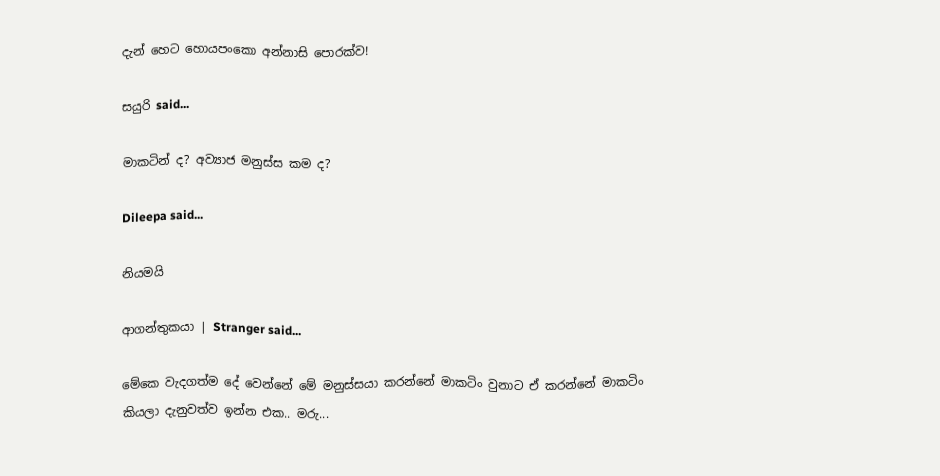දැන් හෙට හොයපංකො අන්නාසි පොරක්ව!

සයුරි said...

මාකටින් ද? අව්‍යාජ මනුස්ස කම ද?

Dileepa said...

නියමයි

ආගන්තුකයා | Stranger said...

මේකෙ වැදගත්ම දේ වෙන්නේ මේ මනුස්සයා කරන්නේ මාකටිං වුනාට ඒ කරන්නේ මාකටිං කියලා දැනුවත්ව ඉන්න එක.. මරු...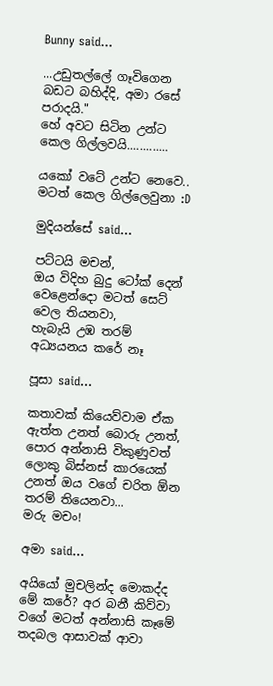Bunny said...

...උඩුතල්ලේ ගෑවිගෙන බඩට බහිද්දි, අමා රසේ පරාදයි."
හේ අවට සිටින උන්ට කෙල ගිල්ලවයි.............

යකෝ වටේ උන්ට නෙවෙ.. මටත් කෙල ගිල්ලෙවුනා :D

මුදියන්සේ said...

පට්ටයි මචන්,
ඔය විදිහ බුදු ටෝක් දෙන් වෙළෙන්දො මටත් සෙට් වෙල තියනවා,
හැබැයි උඹ තරම් අධ්‍යයනය කරේ නෑ

පූසා said...

කතාවක් කියෙව්වාම ඒක ඇත්ත උනත් බොරු උනත්, පොර අන්නාසි විකුණුවත් ලොකු බිස්නස් කාරයෙක් උනත් ඔය වගේ චරිත ඕන තරම් තියෙනවා...
මරු මචං!

අමා said...

අයියෝ මුචලින්ද මොකද්ද මේ කරේ? අර බනී කිව්වා වගේ මටත් අන්නාසි කෑමේ තදබල ආසාවක් ආවා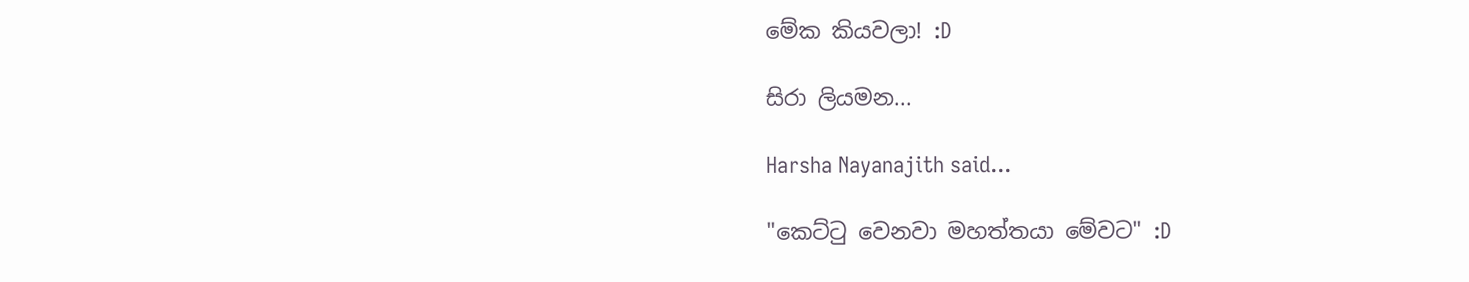මේක කියවලා! :D

සිරා ලියමන...

Harsha Nayanajith said...

"කෙට්ටු වෙනවා මහත්තයා මේවට" :D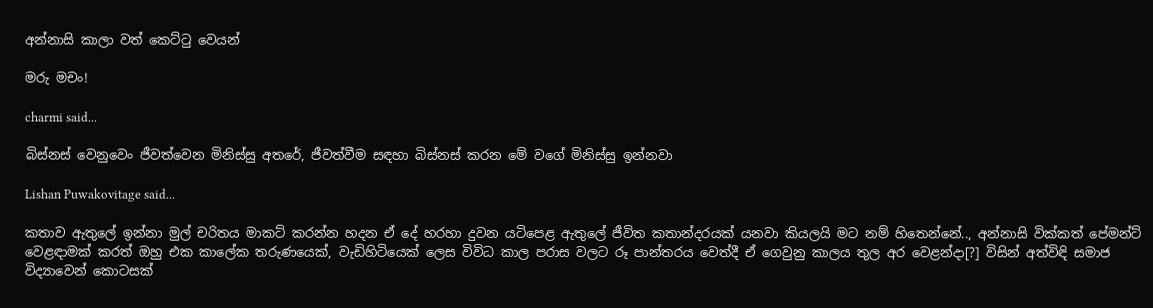අන්නාසි කාලා වත් කෙට්ටු වෙයන්

මරු මචං!

charmi said...

බිස්නස් වෙනුවෙං ජීවත්වෙන මිනිස්සු අතරේ, ජීවත්වීම සඳහා බිස්නස් කරන මේ වගේ මිනිස්සු ඉන්නවා

Lishan Puwakovitage said...

කතාව ඇතුලේ ඉන්නා මුල් චරිතය මාකට් කරන්න හදන ඒ දේ හරහා දුවන යටිපෙළ ඇතුලේ ජීවිත කතාන්දරයක් යනවා කියලයි මට නම් හිතෙන්නේ.., අන්නාසි වික්කත් පේමන්ට් වෙළඳාමක් කරත් ඔහු එක කාලේක තරුණයෙක්, වැඩිහිටියෙක් ලෙස විවිධ කාල පරාස වලට රූ පාන්තරය වෙත්දී ඒ ගෙවුනු කාලය තුල අර වෙළන්දා[?] විසින් අත්විඳි සමාජ විද්‍යාවෙන් කොටසක්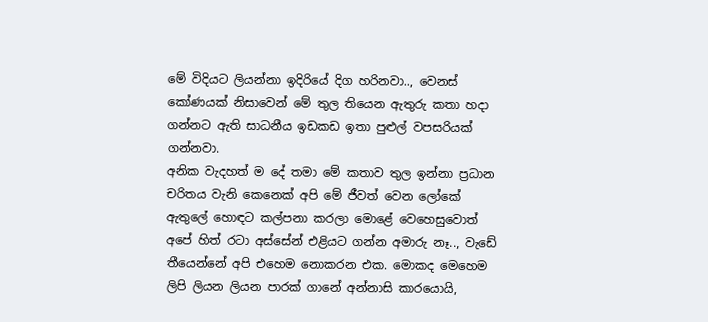මේ විදියට ලියන්නා ඉදිරියේ දිග හරිනවා.., වෙනස් කෝණයක් නිසාවෙන් මේ තුල තියෙන ඇතුරු කතා හදා ගන්නට ඇති සාධනීය ඉඩකඩ ඉතා පුළුල් වපසරියක් ගන්නවා.
අනික වැදහත් ම දේ තමා මේ කතාව තුල ඉන්නා ප්‍රධාන චරිතය වැනි කෙනෙක් අපි මේ ජීවත් වෙන ලෝකේ ඇතුලේ හොඳට කල්පනා කරලා මොළේ වෙහෙසුවොත් අපේ හිත් රටා අස්සේන් එළියට ගන්න අමාරු නෑ.., වැඩේ තීයෙන්නේ අපි එහෙම නොකරන එක. මොකද මෙහෙම ලිපි ලියන ලියන පාරක් ගානේ අන්නාසි කාරයොයි,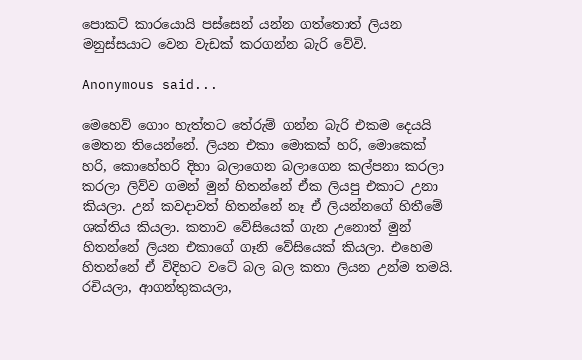පොකට් කාරයොයි පස්සෙන් යන්න ගත්තොත් ලියන මනුස්සයාට වෙන වැඩක් කරගන්න බැරි වේවි.

Anonymous said...

මෙහෙව් ගොං හැත්තට තේරුම් ගන්න බැරි එකම දෙයයි මෙතන තියෙන්නේ. ලියන එකා මොකක් හරි, මොකෙක් හරි, කොහේහරි දිහා බලාගෙන බලාගෙන කල්පනා කරලා කරලා ලිව්ව ගමන් මුන් හිතන්නේ ඒක ලියපු එකාට උනා කියලා. උන් කවදාවත් හිතන්නේ නෑ ඒ ලියන්නගේ හිතීමේ ශක්තිය කියලා. කතාව වේසියෙක් ගැන උනොත් මුන් හිතන්නේ ලියන එකාගේ ගෑනි වේසියෙක් කියලා. එහෙම හිතන්නේ ඒ විදිහට වටේ බල බල කතා ලියන උන්ම තමයි. රචියලා, ආගන්තුකයලා,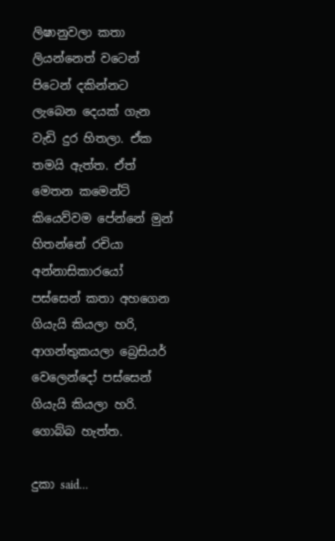ලිෂානුවලා කතා ලියන්නෙත් වටෙන් පිටෙන් දකින්නට ලැබෙන දෙයක් ගැන වැඩි දුර හිතලා. ඒක තමයි ඇත්ත. ඒත් මෙතන කමෙන්ට් කියෙව්වම පේන්නේ මුන් හිතන්නේ රචියා අන්නාසිකාරයෝ පස්සෙන් කතා අහගෙන ගියැයි කියලා හරි, ආගන්තුකයලා බ්‍රෙසියර් වෙලෙන්දෝ පස්සෙන් ගියැයි කියලා හරි. ගොබ්බ හැත්ත.

දුකා said...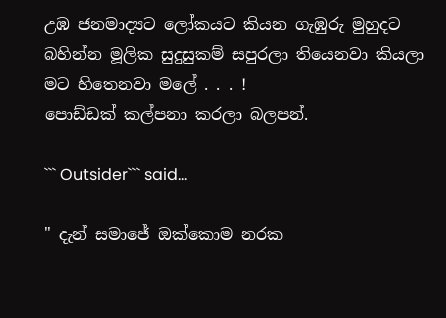උඹ ජනමාද්‍යට ලෝකයට කියන ගැඹුරු මුහුදට බහින්න මූලික සුදුසුකම් සපුරලා තියෙනවා කියලා මට හිතෙනවා මලේ . . . !
පොඩ්ඩක් කල්පනා කරලා බලපන්.

``` Outsider``` said...

" දැන් සමාජේ ඔක්කොම නරක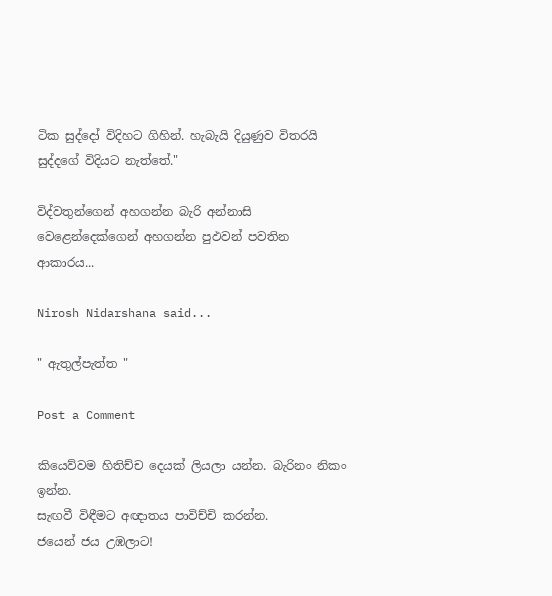ටික සුද්දෝ විදිහට ගිහින්. හැබැයි දියුණුව විතරයි සුද්දගේ විදියට නැත්තේ."

විද්වතුන්ගෙන් අහගන්න බැරි අන්නාසි වෙළෙන්දෙක්ගෙන් අහගන්න පුඵවන් පවතින ආකාරය...

Nirosh Nidarshana said...

" ඇතුල්පැත්ත "

Post a Comment

කියෙව්වම හිතිච්ච දෙයක් ලියලා යන්න. බැරිනං නිකං ඉන්න.
සැඟවී විඳීමට අඥාතය පාවිච්චි කරන්න.
ජයෙන් ජය උඹලාට!